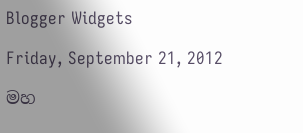Blogger Widgets

Friday, September 21, 2012

මහ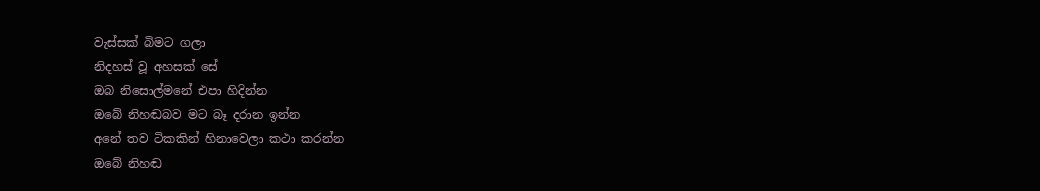වැස්සක් බිමට ගලා
නිදහස් වූ අහසක් සේ
ඔබ නිසොල්මනේ එපා හිදින්න
ඔබේ නිහඬබව මට බෑ දරාන ඉන්න
අනේ තව ටිකකින් හිනාවෙලා කථා කරන්න
ඔබේ නිහඬ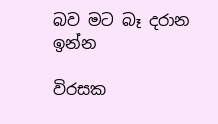බව මට බෑ දරාන ඉන්න

විරසක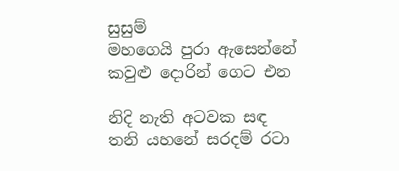සුසුම්
මහගෙයි පුරා ඇසෙන්නේ
කවුළු දොරින් ගෙට එන

නිදි නැති අටවක සඳ
තනි යහනේ සරදම් රටා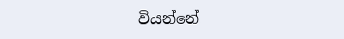වියන්නේ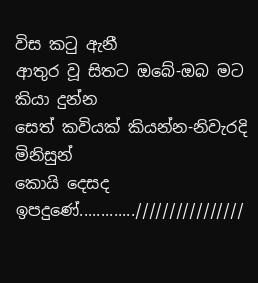විස කටු ඇනී
ආතුර වූ සිතට ඔබේ-ඔබ මට කියා දුන්න
සෙත් කවියක් කියන්න-නිවැරදි මිනිසුන්
කොයි දෙසද ඉපදුණේ.............////////////////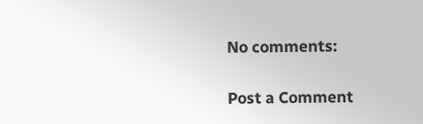No comments:

Post a Comment